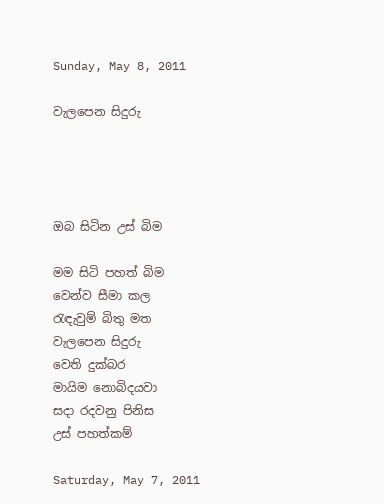Sunday, May 8, 2011

වැලපෙන සිදුරු




ඔබ සිටින උස් බිම

මම සිටි පහත් බිම
වෙන්ව සීමා කල
රැඳැවුම් බිතු මත
වැලපෙන සිදුරු
වෙති දුක්බර
මායිම නොබිදයවා
සදා රදවනු පිනිස
උස් පහත්කම්

Saturday, May 7, 2011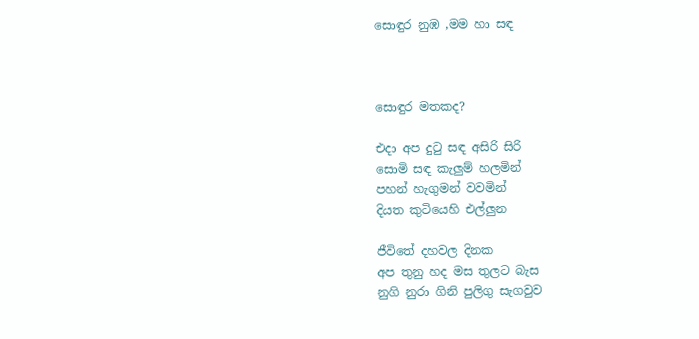සොඳුර නුඹ ,මම හා සඳ



සොඳුර මතකද?

එදා අප දුටු සඳ අසිරි සිරි
සොමි සඳ කැලුම් හලමින්
පහන් හැගුමන් වවමින්
දියත කුටියෙහි එල්ලුන

ජීවිතේ දහවල දිනක
අප තුනු හද මස තුලට බැස
නුගි නුරා ගිනි පුලිගු සැගවුව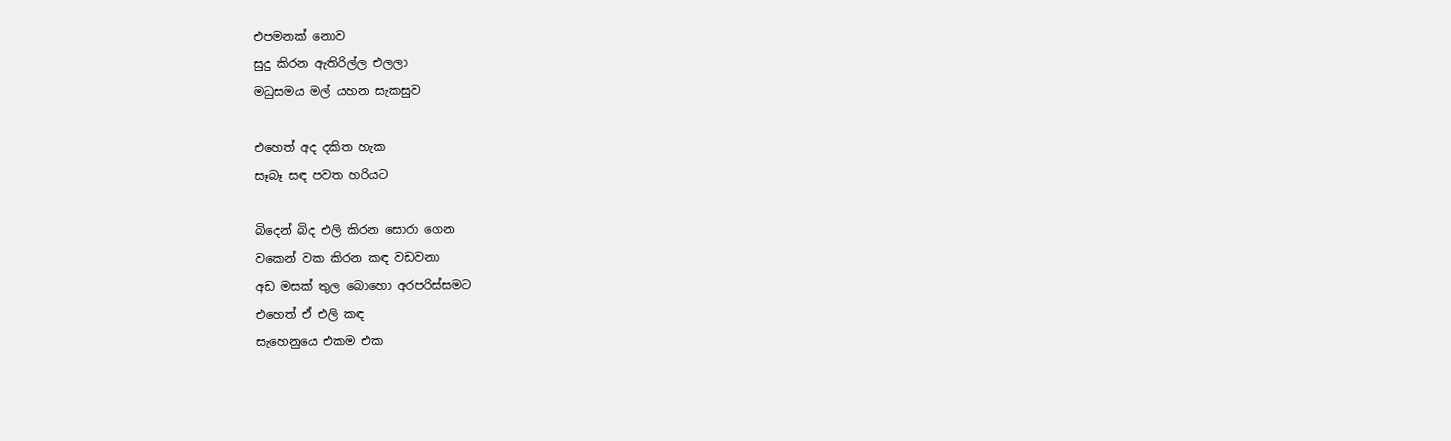එපමනක් නොව
සුදු කිරන ඇතිරිල්ල එලලා
මධුසමය මල් යහන සැකසුව

එහෙත් අද දකිත හැක
සෑබෑ සඳ පවත හරියට

බිදෙන් බිද එලි කිරන සොරා ගෙන
වකෙන් වක කිරන කඳ වඩවනා
අඩ මසක් තුල බොහො අරපරිස්සමට
එහෙත් ඒ එලි කඳ
සැහෙනුයෙ එකම එක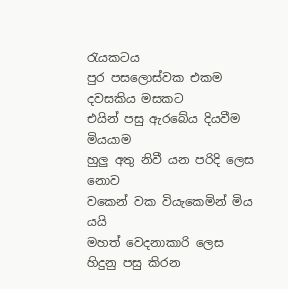රැයකටය
පුර පසලොස්වක එකම දවසකිය මසකට
එයින් පසු ඇරබේය දියවීම මියයාම
හුලු අතු නිවී යන පරිදි ලෙස නොව
වකෙන් වක වියැකෙමින් මිය යයි
මහත් වෙදනාකාරි ලෙස
හිදුනු පසු කිරන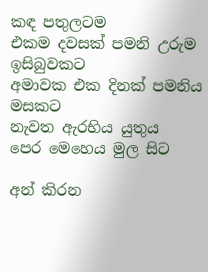කඳ පතුලටම
එකම දවසක් පමනි උරුම ඉසිබුවකට
අමාවක එක දිනක් පමනිය මසකට
නැවත ඇරභිය යුතුය
පෙර මෙහෙය මුල සිට

අන් කිරන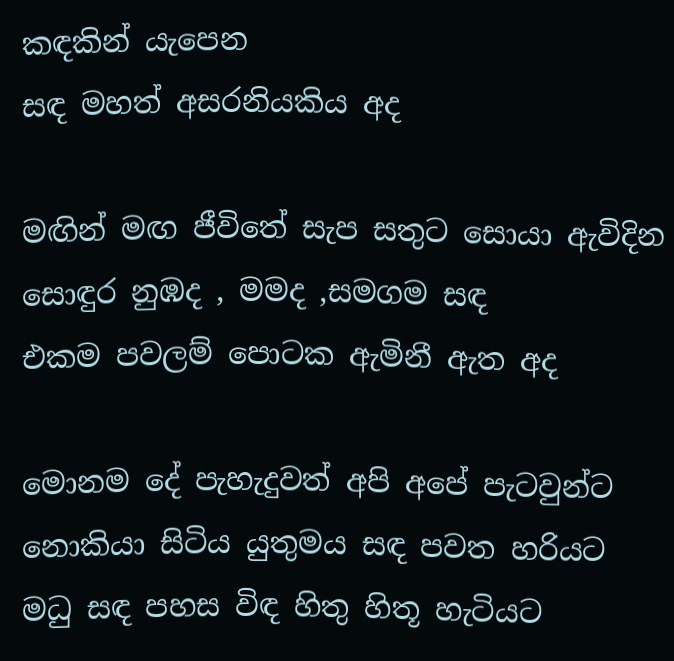කඳකින් යැපෙන
සඳ මහත් අසරනියකිය අද

මඟින් මඟ ජීවිතේ සැප සතුට සොයා ඇවිදින
සොඳුර නුඹද , මමද ,සමගම සඳ
එකම පවලම් පොටක ඇමිනී ඇත අද

මොනම දේ පැහැදුවත් අපි අපේ පැටවුන්ට
නොකියා සිටිය යුතුමය සඳ පවත හරියට
මධු සඳ පහස විඳ හිතු හිතූ හැටියට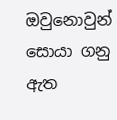ඔවුනොවුන් සොයා ගනු ඇත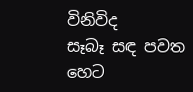විනිවිද
සෑබෑ සඳ පවත හෙට